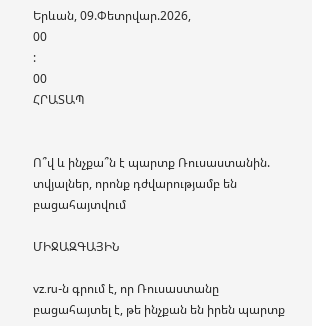Երևան, 09.Փետրվար.2026,
00
:
00
ՀՐԱՏԱՊ


Ո՞վ և ինչքա՞ն է պարտք Ռուսաստանին. տվյալներ, որոնք դժվարությամբ են բացահայտվում

ՄԻՋԱԶԳԱՅԻՆ

vz.ru-ն գրում է, որ Ռուսաստանը բացահայտել է, թե ինչքան են իրեն պարտք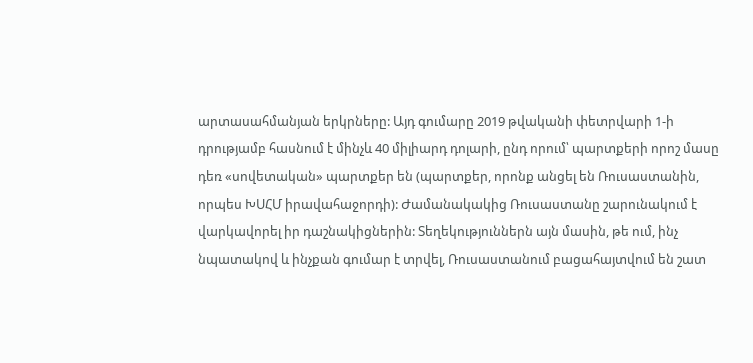արտասահմանյան երկրները: Այդ գումարը 2019 թվականի փետրվարի 1-ի դրությամբ հասնում է մինչև 40 միլիարդ դոլարի, ընդ որում՝ պարտքերի որոշ մասը դեռ «սովետական» պարտքեր են (պարտքեր, որոնք անցել են Ռուսաստանին, որպես ԽՍՀՄ իրավահաջորդի): Ժամանակակից Ռուսաստանը շարունակում է վարկավորել իր դաշնակիցներին: Տեղեկություններն այն մասին, թե ում, ինչ նպատակով և ինչքան գումար է տրվել, Ռուսաստանում բացահայտվում են շատ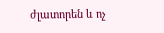ժլատորեն և ոչ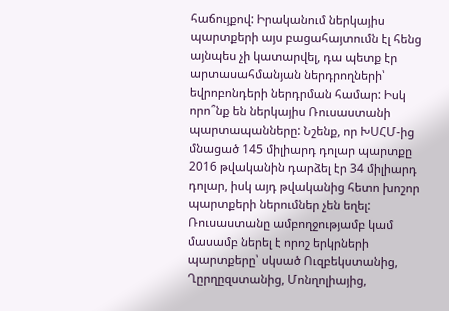հաճույքով: Իրականում ներկայիս պարտքերի այս բացահայտումն էլ հենց այնպես չի կատարվել, դա պետք էր արտասահմանյան ներդրողների՝ եվրոբոնդերի ներդրման համար: Իսկ որո՞նք են ներկայիս Ռուսաստանի պարտապանները: Նշենք, որ ԽՍՀՄ-ից մնացած 145 միլիարդ դոլար պարտքը 2016 թվականին դարձել էր 34 միլիարդ դոլար, իսկ այդ թվականից հետո խոշոր պարտքերի ներումներ չեն եղել: Ռուսաստանը ամբողջությամբ կամ մասամբ ներել է որոշ երկրների պարտքերը՝ սկսած Ուզբեկստանից, Ղըրղըզստանից, Մոնղոլիայից,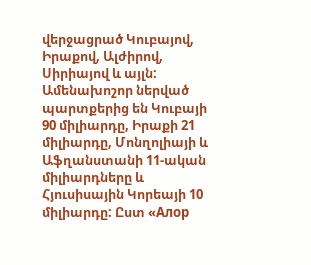վերջացրած Կուբայով, Իրաքով, Ալժիրով, Սիրիայով և այլն: Ամենախոշոր ներված պարտքերից են Կուբայի 90 միլիարդը, Իրաքի 21 միլիարդը, Մոնղոլիայի և Աֆղանստանի 11-ական միլիարդները և Հյուսիսային Կորեայի 10 միլիարդը: Ըստ «Алор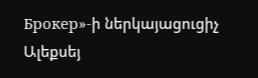Брокер»-ի ներկայացուցիչ Ալեքսեյ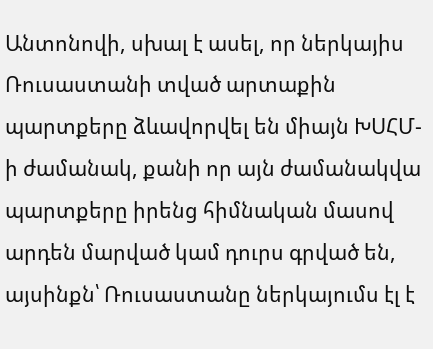Անտոնովի, սխալ է ասել, որ ներկայիս Ռուսաստանի տված արտաքին պարտքերը ձևավորվել են միայն ԽՍՀՄ-ի ժամանակ, քանի որ այն ժամանակվա պարտքերը իրենց հիմնական մասով արդեն մարված կամ դուրս գրված են, այսինքն՝ Ռուսաստանը ներկայումս էլ է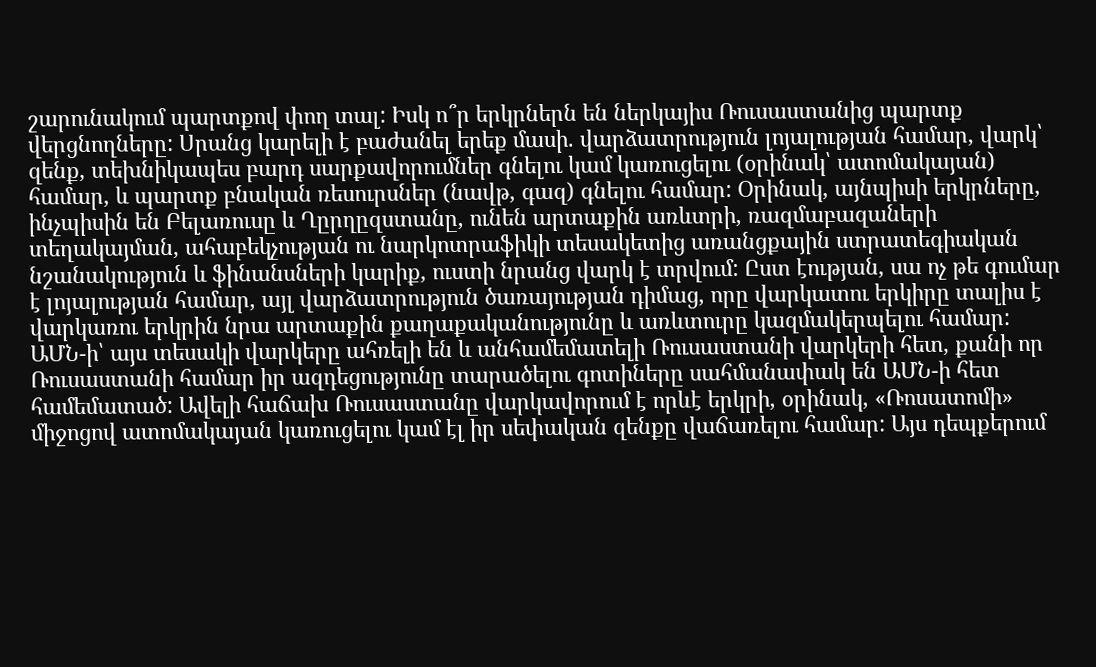շարունակում պարտքով փող տալ: Իսկ ո՞ր երկրներն են ներկայիս Ռուսաստանից պարտք վերցնողները: Սրանց կարելի է բաժանել երեք մասի. վարձատրություն լոյալության համար, վարկ՝ զենք, տեխնիկապես բարդ սարքավորումներ գնելու կամ կառուցելու (օրինակ՝ ատոմակայան) համար, և պարտք բնական ռեսուրսներ (նավթ, գազ) գնելու համար: Օրինակ, այնպիսի երկրները, ինչպիսին են Բելառուսը և Ղըրղըզստանը, ունեն արտաքին առևտրի, ռազմաբազաների տեղակայման, ահաբեկչության ու նարկոտրաֆիկի տեսակետից առանցքային ստրատեգիական նշանակություն և ֆինանսների կարիք, ուստի նրանց վարկ է տրվում: Ըստ էության, սա ոչ թե գումար է լոյալության համար, այլ վարձատրություն ծառայության դիմաց, որը վարկատու երկիրը տալիս է վարկառու երկրին նրա արտաքին քաղաքականությունը և առևտուրը կազմակերպելու համար: ԱՄՆ-ի՝ այս տեսակի վարկերը ահռելի են և անհամեմատելի Ռուսաստանի վարկերի հետ, քանի որ Ռուսաստանի համար իր ազդեցությունը տարածելու գոտիները սահմանափակ են ԱՄՆ-ի հետ համեմատած: Ավելի հաճախ Ռուսաստանը վարկավորում է որևէ երկրի, օրինակ, «Ռոսատոմի» միջոցով ատոմակայան կառուցելու կամ էլ իր սեփական զենքը վաճառելու համար: Այս դեպքերում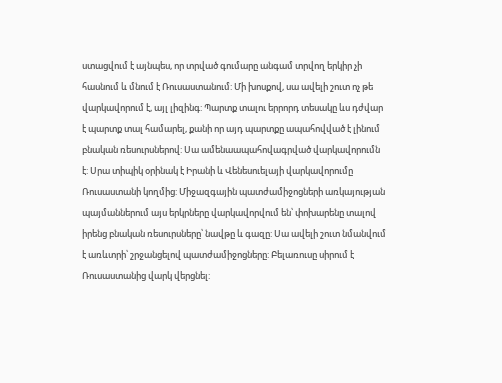ստացվում է այնպես, որ տրված գումարը անգամ տրվող երկիր չի հասնում և մնում է Ռուսաստանում: Մի խոսքով, սա ավելի շուտ ոչ թե վարկավորում է, այլ լիզինգ: Պարտք տալու երրորդ տեսակը ևս դժվար է պարտք տալ համարել, քանի որ այդ պարտքը ապահովված է լինում բնական ռեսուրսներով: Սա ամենաապահովագրված վարկավորումն է: Սրա տիպիկ օրինակ է Իրանի և Վենեսուելայի վարկավորումը Ռուսաստանի կողմից: Միջազգային պատժամիջոցների առկայության պայմաններում այս երկրները վարկավորվում են՝ փոխարենը տալով իրենց բնական ռեսուրսները՝ նավթը և գազը: Սա ավելի շուտ նմանվում է առևտրի՝ շրջանցելով պատժամիջոցները: Բելառուսը սիրում է Ռուսաստանից վարկ վերցնել: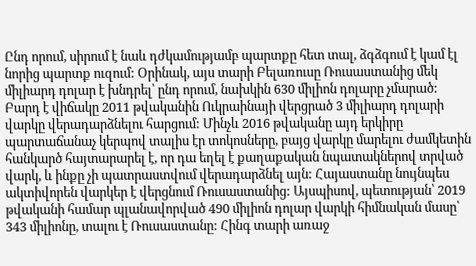Ընդ որում, սիրում է նաև դժկամությամբ պարտքը հետ տալ, ձգձգում է կամ էլ նորից պարտք ուզում: Օրինակ, այս տարի Բելառուսը Ռուսաստանից մեկ միլիարդ դոլար է խնդրել՝ ընդ որում, նախկին 630 միլիոն դոլարը չմարած: Բարդ է վիճակը 2011 թվականին Ուկրաինայի վերցրած 3 միլիարդ դոլարի վարկը վերադարձնելու հարցում: Մինչև 2016 թվականը այդ երկիրը պարտաճանաչ կերպով տալիս էր տոկոսները, բայց վարկը մարելու ժամկետին հանկարծ հայտարարել է, որ դա եղել է քաղաքական նպատակներով տրված վարկ, և ինքը չի պատրաստվում վերադարձնել այն: Հայաստանը նույնպես ակտիվորեն վարկեր է վերցնում Ռուսաստանից: Այսպիսով, պետության՝ 2019 թվականի համար պլանավորված 490 միլիոն դոլար վարկի հիմնական մասը՝ 343 միլիոնը, տալու է Ռուսաստանը: Հինգ տարի առաջ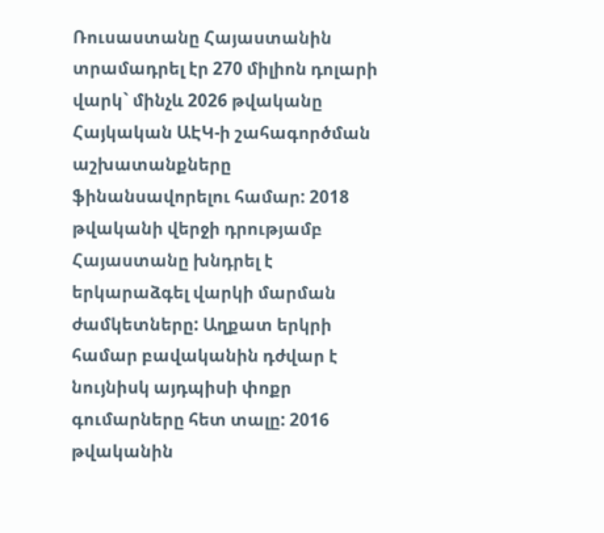Ռուսաստանը Հայաստանին տրամադրել էր 270 միլիոն դոլարի վարկ` մինչև 2026 թվականը Հայկական ԱԷԿ-ի շահագործման աշխատանքները ֆինանսավորելու համար: 2018 թվականի վերջի դրությամբ Հայաստանը խնդրել է երկարաձգել վարկի մարման ժամկետները: Աղքատ երկրի համար բավականին դժվար է նույնիսկ այդպիսի փոքր գումարները հետ տալը: 2016 թվականին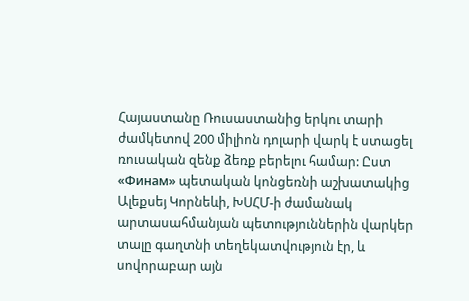Հայաստանը Ռուսաստանից երկու տարի ժամկետով 200 միլիոն դոլարի վարկ է ստացել ռուսական զենք ձեռք բերելու համար: Ըստ «Финам» պետական կոնցեռնի աշխատակից Ալեքսեյ Կորնեևի, ԽՍՀՄ-ի ժամանակ արտասահմանյան պետություններին վարկեր տալը գաղտնի տեղեկատվություն էր, և սովորաբար այն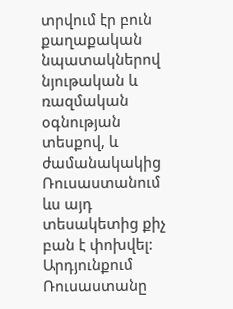տրվում էր բուն քաղաքական նպատակներով նյութական և ռազմական օգնության տեսքով, և ժամանակակից Ռուսաստանում ևս այդ տեսակետից քիչ բան է փոխվել: Արդյունքում Ռուսաստանը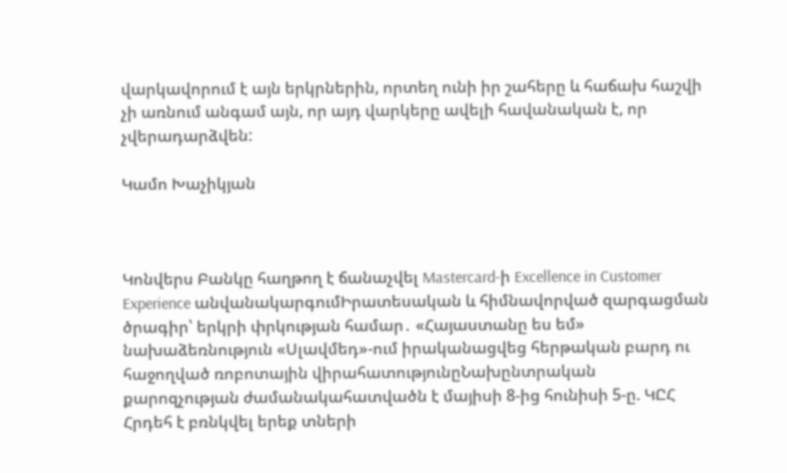վարկավորում է այն երկրներին, որտեղ ունի իր շահերը և հաճախ հաշվի չի առնում անգամ այն, որ այդ վարկերը ավելի հավանական է, որ չվերադարձվեն:

Կամո Խաչիկյան



Կոնվերս Բանկը հաղթող է ճանաչվել Mastercard-ի Excellence in Customer Experience անվանակարգումԻրատեսական և հիմնավորված զարգացման ծրագիր՝ երկրի փրկության համար․ «Հայաստանը ես եմ» նախաձեռնություն «Սլավմեդ»-ում իրականացվեց հերթական բարդ ու հաջողված ռոբոտային վիրահատությունըՆախընտրական քարոզչության ժամանակահատվածն է մայիսի 8-ից հունիսի 5-ը. ԿԸՀ Հրդեհ է բռնկվել երեք տների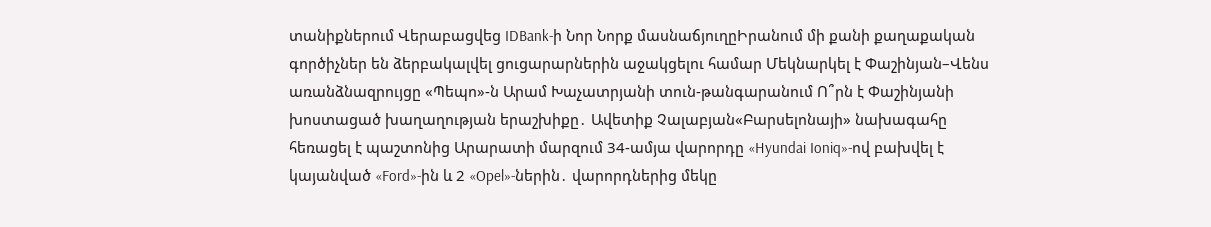տանիքներում Վերաբացվեց IDBank-ի Նոր Նորք մասնաճյուղըԻրանում մի քանի քաղաքական գործիչներ են ձերբակալվել ցուցարարներին աջակցելու համար Մեկնարկել է Փաշինյան–Վենս առանձնազրույցը «Պեպո»-ն Արամ Խաչատրյանի տուն-թանգարանում Ո՞րն է Փաշինյանի խոստացած խաղաղության երաշխիքը․ Ավետիք Չալաբյան«Բարսելոնայի» նախագահը հեռացել է պաշտոնից Արարատի մարզում 34-ամյա վարորդը «Hyundai Ioniq»-ով բախվել է կայանված «Ford»-ին և 2 «Opel»-ներին․ վարորդներից մեկը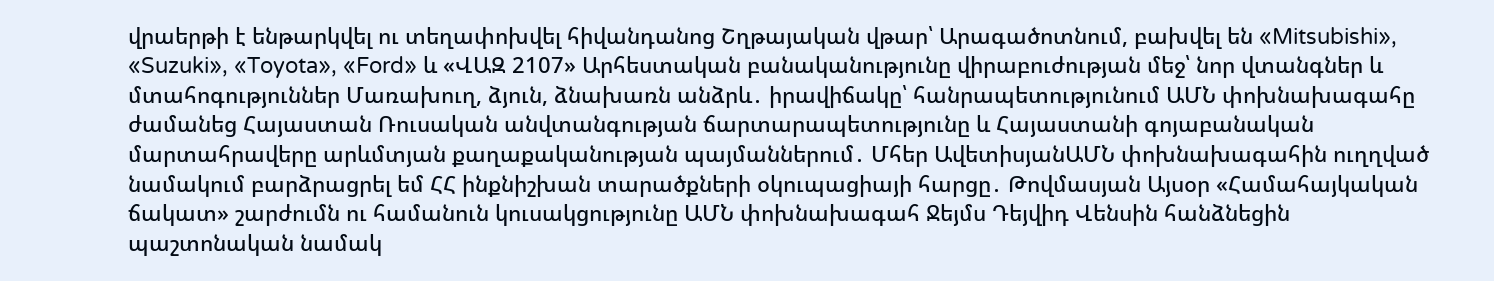վրաերթի է ենթարկվել ու տեղափոխվել հիվանդանոց Շղթայական վթար՝ Արագածոտնում, բախվել են «Mitsubishi», «Suzuki», «Toyota», «Ford» և «ՎԱԶ 2107» Արհեստական բանականությունը վիրաբուժության մեջ՝ նոր վտանգներ և մտահոգություններ Մառախուղ, ձյուն, ձնախառն անձրև․ իրավիճակը՝ հանրապետությունում ԱՄՆ փոխնախագահը ժամանեց Հայաստան Ռուսական անվտանգության ճարտարապետությունը և Հայաստանի գոյաբանական մարտահրավերը արևմտյան քաղաքականության պայմաններում․ Մհեր ԱվետիսյանԱՄՆ փոխնախագահին ուղղված նամակում բարձրացրել եմ ՀՀ ինքնիշխան տարածքների օկուպացիայի հարցը․ Թովմասյան Այսօր «Համահայկական ճակատ» շարժումն ու համանուն կուսակցությունը ԱՄՆ փոխնախագահ Ջեյմս Դեյվիդ Վենսին հանձնեցին պաշտոնական նամակ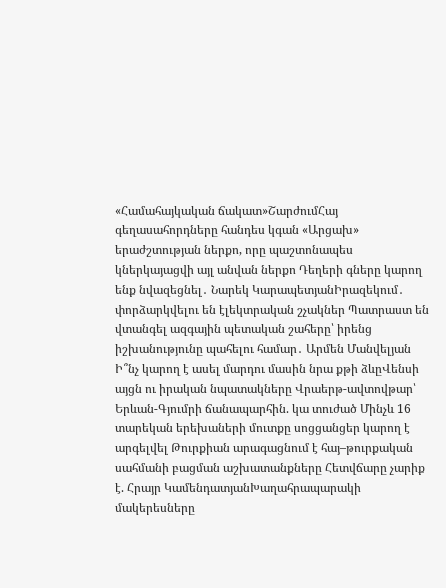«Համահայկական ճակատ»ՇարժումՀայ գեղասահորդները հանդես կգան «Արցախ» երաժշտության ներքո, որը պաշտոնապես կներկայացվի այլ անվան ներքո Դեղերի գները կարող ենք նվազեցնել․ Նարեկ ԿարապետյանԻրազեկում․ փորձարկվելու են էլեկտրական շչակներ Պատրաստ են վտանգել ազգային պետական շահերը՝ իրենց իշխանությունը պահելու համար․ Արմեն Մանվելյան Ի՞նչ կարող է ասել մարդու մասին նրա քթի ձևըՎենսի այցն ու իրական նպատակները Վրաերթ-ավտովթար՝ Երևան-Գյումրի ճանապարհին. կա տուժած Մինչև 16 տարեկան երեխաների մուտքը սոցցանցեր կարող է արգելվել Թուրքիան արագացնում է հայ–թուրքական սահմանի բացման աշխատանքները Հետվճարը չարիք է. Հրայր ԿամենդատյանԽաղահրապարակի մակերեսները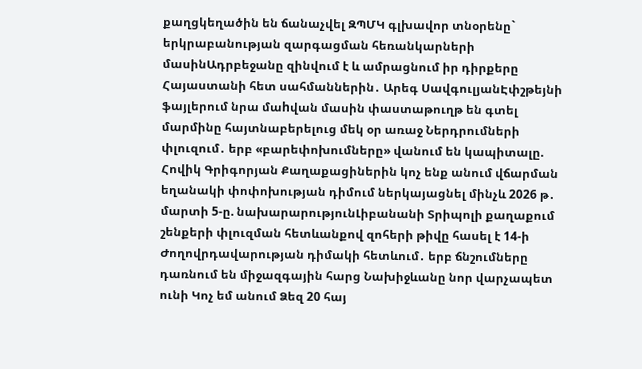քաղցկեղածին են ճանաչվել ԶՊՄԿ գլխավոր տնօրենը` երկրաբանության զարգացման հեռանկարների մասինԱդրբեջանը զինվում է և ամրացնում իր դիրքերը Հայաստանի հետ սահմաններին․ Արեգ ՍավգուլյանԷփշթեյնի ֆայլերում նրա մաhվան մասին փաստաթուղթ են գտել մարմինը հայտնաբերելուց մեկ օր առաջ Ներդրումների փլուզում․ երբ «բարեփոխումները» վանում են կապիտալը. Հովիկ Գրիգորյան Քաղաքացիներին կոչ ենք անում վճարման եղանակի փոփոխության դիմում ներկայացնել մինչև 2026 թ․ մարտի 5-ը. նախարարությունԼիբանանի Տրիպոլի քաղաքում շենքերի փլուզման հետևանքով զոհերի թիվը հասել է 14-ի Ժողովրդավարության դիմակի հետևում․ երբ ճնշումները դառնում են միջազգային հարց Նախիջևանը նոր վարչապետ ունի Կոչ եմ անում Ձեզ 20 հայ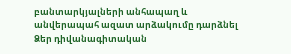բանտարկյալների անհապաղ և անվերապահ ազատ արձակումը դարձնել Ձեր դիվանագիտական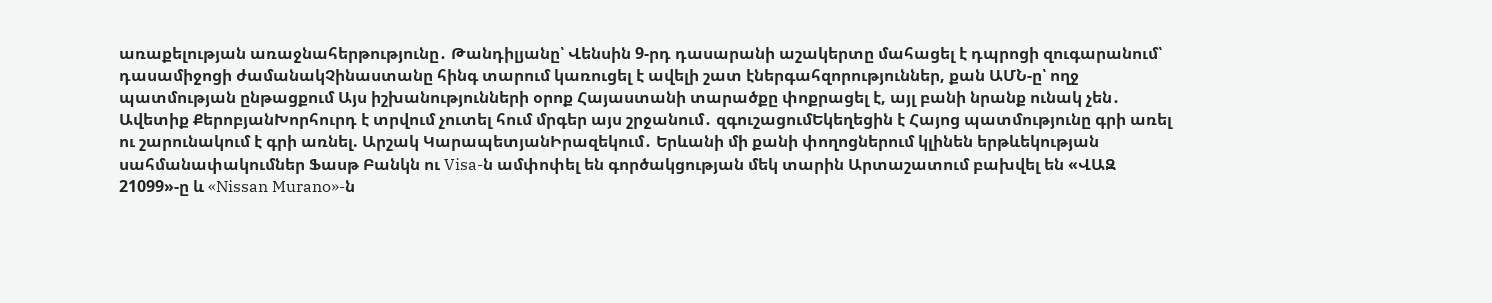առաքելության առաջնահերթությունը․ Թանդիլյանը՝ Վենսին 9-րդ դասարանի աշակերտը մահացել է դպրոցի զուգարանում՝ դասամիջոցի ժամանակՉինաստանը հինգ տարում կառուցել է ավելի շատ էներգահզորություններ, քան ԱՄՆ-ը՝ ողջ պատմության ընթացքում Այս իշխանությունների օրոք Հայաստանի տարածքը փոքրացել է, այլ բանի նրանք ունակ չեն․ Ավետիք ՔերոբյանԽորհուրդ է տրվում չուտել հում մրգեր այս շրջանում․ զգուշացումԵկեղեցին է Հայոց պատմությունը գրի առել ու շարունակում է գրի առնել. Արշակ ԿարապետյանԻրազեկում․ Երևանի մի քանի փողոցներում կլինեն երթևեկության սահմանափակումներ Ֆասթ Բանկն ու Visa-ն ամփոփել են գործակցության մեկ տարին Արտաշատում բախվել են «ՎԱԶ 21099»-ը և «Nissan Murano»-ն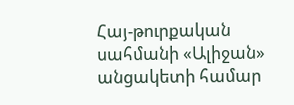Հայ-թուրքական սահմանի «Ալիջան» անցակետի համար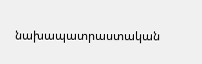նախապատրաստական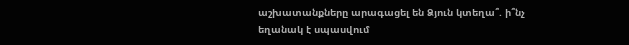աշխատանքները արագացել են Ձյուն կտեղա՞. ի՞նչ եղանակ է սպասվում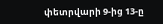փետրվարի 9-ից 13-ը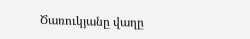Ծառուկյանը վաղը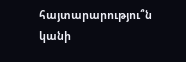հայտարարությու՞ն կանի